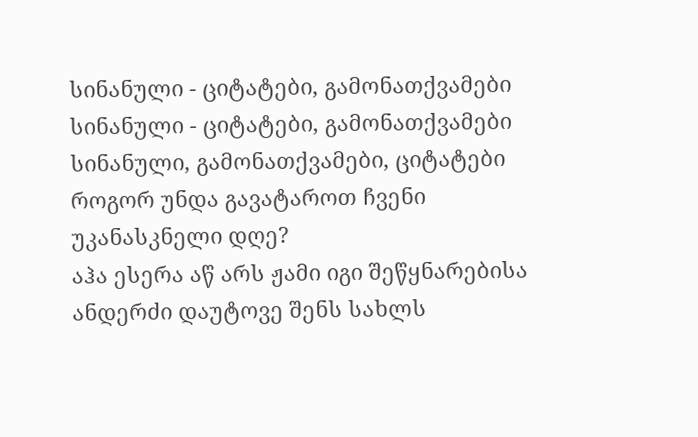სინანული - ციტატები, გამონათქვამები
სინანული - ციტატები, გამონათქვამები სინანული, გამონათქვამები, ციტატები
როგორ უნდა გავატაროთ ჩვენი უკანასკნელი დღე?
აჰა ესერა აწ არს ჟამი იგი შეწყნარებისა
ანდერძი დაუტოვე შენს სახლს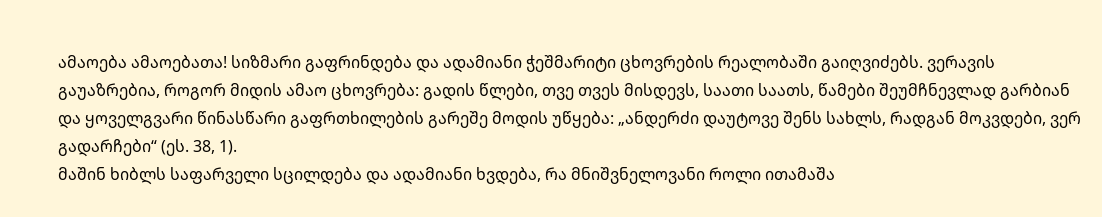ამაოება ამაოებათა! სიზმარი გაფრინდება და ადამიანი ჭეშმარიტი ცხოვრების რეალობაში გაიღვიძებს. ვერავის გაუაზრებია, როგორ მიდის ამაო ცხოვრება: გადის წლები, თვე თვეს მისდევს, საათი საათს, წამები შეუმჩნევლად გარბიან და ყოველგვარი წინასწარი გაფრთხილების გარეშე მოდის უწყება: „ანდერძი დაუტოვე შენს სახლს, რადგან მოკვდები, ვერ გადარჩები“ (ეს. 38, 1).
მაშინ ხიბლს საფარველი სცილდება და ადამიანი ხვდება, რა მნიშვნელოვანი როლი ითამაშა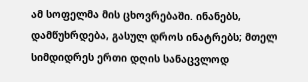ამ სოფელმა მის ცხოვრებაში. ინანებს, დამწუხრდება, გასულ დროს ინატრებს; მთელ სიმდიდრეს ერთი დღის სანაცვლოდ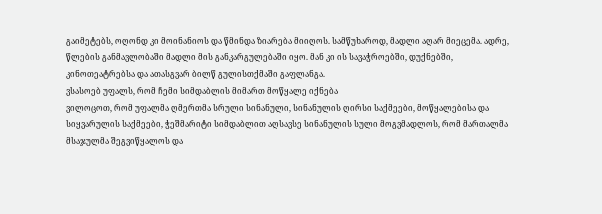გაიმეტებს, ოღონდ კი მოინანიოს და წმინდა ზიარება მიიღოს. სამწუხაროდ, მადლი აღარ მიეცემა. ადრე, წლების განმავლობაში მადლი მის განკარგულებაში იყო. მან კი ის სავაჭროებში, დუქნებში, კინოთეატრებსა და ათასგვარ ბილწ გულისთქმაში გაფლანგა.
ვსასოებ უფალს, რომ ჩემი სიმდაბლის მიმართ მოწყალე იქნება
ვილოცოთ, რომ უფალმა ღმერთმა სრული სინანული, სინანულის ღირსი საქმეები, მოწყალებისა და სიყვარულის საქმეები, ჭეშმარიტი სიმდაბლით აღსავსე სინანულის სული მოგვმადლოს, რომ მართალმა მსაჯულმა შეგვიწყალოს და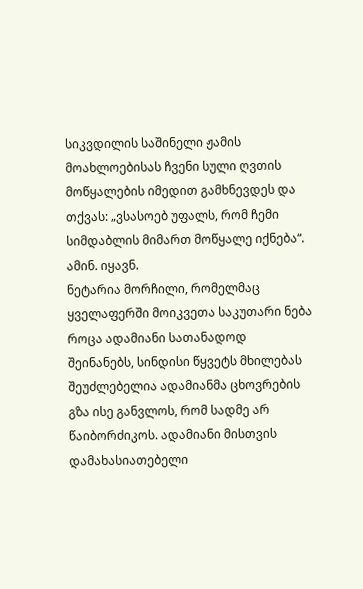სიკვდილის საშინელი ჟამის მოახლოებისას ჩვენი სული ღვთის მოწყალების იმედით გამხნევდეს და თქვას: „ვსასოებ უფალს, რომ ჩემი სიმდაბლის მიმართ მოწყალე იქნება“. ამინ. იყავნ.
ნეტარია მორჩილი, რომელმაც ყველაფერში მოიკვეთა საკუთარი ნება
როცა ადამიანი სათანადოდ შეინანებს, სინდისი წყვეტს მხილებას
შეუძლებელია ადამიანმა ცხოვრების გზა ისე განვლოს, რომ სადმე არ წაიბორძიკოს. ადამიანი მისთვის დამახასიათებელი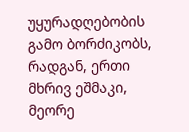უყურადღებობის გამო ბორძიკობს, რადგან, ერთი მხრივ ეშმაკი, მეორე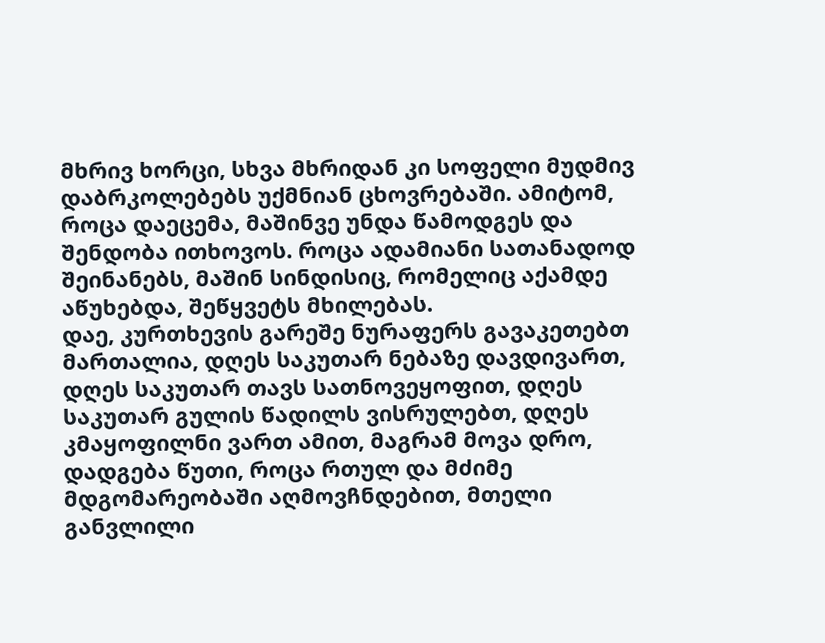მხრივ ხორცი, სხვა მხრიდან კი სოფელი მუდმივ დაბრკოლებებს უქმნიან ცხოვრებაში. ამიტომ, როცა დაეცემა, მაშინვე უნდა წამოდგეს და შენდობა ითხოვოს. როცა ადამიანი სათანადოდ შეინანებს, მაშინ სინდისიც, რომელიც აქამდე აწუხებდა, შეწყვეტს მხილებას.
დაე, კურთხევის გარეშე ნურაფერს გავაკეთებთ
მართალია, დღეს საკუთარ ნებაზე დავდივართ, დღეს საკუთარ თავს სათნოვეყოფით, დღეს საკუთარ გულის წადილს ვისრულებთ, დღეს კმაყოფილნი ვართ ამით, მაგრამ მოვა დრო, დადგება წუთი, როცა რთულ და მძიმე მდგომარეობაში აღმოვჩნდებით, მთელი განვლილი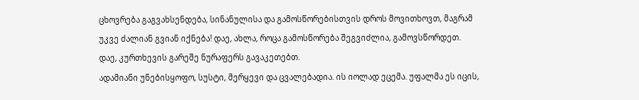ცხოვრება გაგვახსენდება, სინანულისა და გამოსწორებისთვის დროს მოვითხოვთ, მაგრამ უკვე ძალიან გვიან იქნება! დაე, ახლა, როცა გამოსწორება შეგვიძლია, გამოვსწორდეთ. დაე, კურთხევის გარეშე ნურაფერს გავაკეთებთ.
ადამიანი უნებისყოფო, სუსტი, მერყევი და ცვალებადია. ის იოლად ეცემა. უფალმა ეს იცის,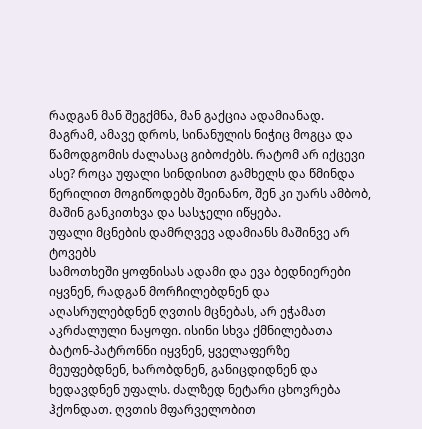რადგან მან შეგქმნა, მან გაქცია ადამიანად. მაგრამ, ამავე დროს, სინანულის ნიჭიც მოგცა და წამოდგომის ძალასაც გიბოძებს. რატომ არ იქცევი ასე? როცა უფალი სინდისით გამხელს და წმინდა წერილით მოგიწოდებს შეინანო, შენ კი უარს ამბობ, მაშინ განკითხვა და სასჯელი იწყება.
უფალი მცნების დამრღვევ ადამიანს მაშინვე არ ტოვებს
სამოთხეში ყოფნისას ადამი და ევა ბედნიერები იყვნენ, რადგან მორჩილებდნენ და აღასრულებდნენ ღვთის მცნებას, არ ეჭამათ აკრძალული ნაყოფი. ისინი სხვა ქმნილებათა ბატონ-პატრონნი იყვნენ, ყველაფერზე მეუფებდნენ, ხარობდნენ, განიცდიდნენ და ხედავდნენ უფალს. ძალზედ ნეტარი ცხოვრება ჰქონდათ. ღვთის მფარველობით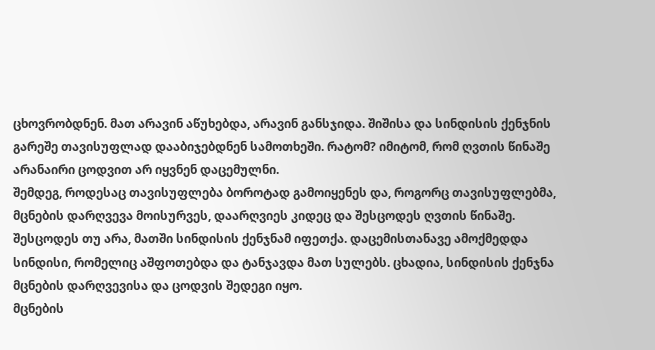ცხოვრობდნენ. მათ არავინ აწუხებდა, არავინ განსჯიდა. შიშისა და სინდისის ქენჯნის გარეშე თავისუფლად დააბიჯებდნენ სამოთხეში. რატომ? იმიტომ, რომ ღვთის წინაშე არანაირი ცოდვით არ იყვნენ დაცემულნი.
შემდეგ, როდესაც თავისუფლება ბოროტად გამოიყენეს და, როგორც თავისუფლებმა, მცნების დარღვევა მოისურვეს, დაარღვიეს კიდეც და შესცოდეს ღვთის წინაშე.
შესცოდეს თუ არა, მათში სინდისის ქენჯნამ იფეთქა. დაცემისთანავე ამოქმედდა სინდისი, რომელიც აშფოთებდა და ტანჯავდა მათ სულებს. ცხადია, სინდისის ქენჯნა მცნების დარღვევისა და ცოდვის შედეგი იყო.
მცნების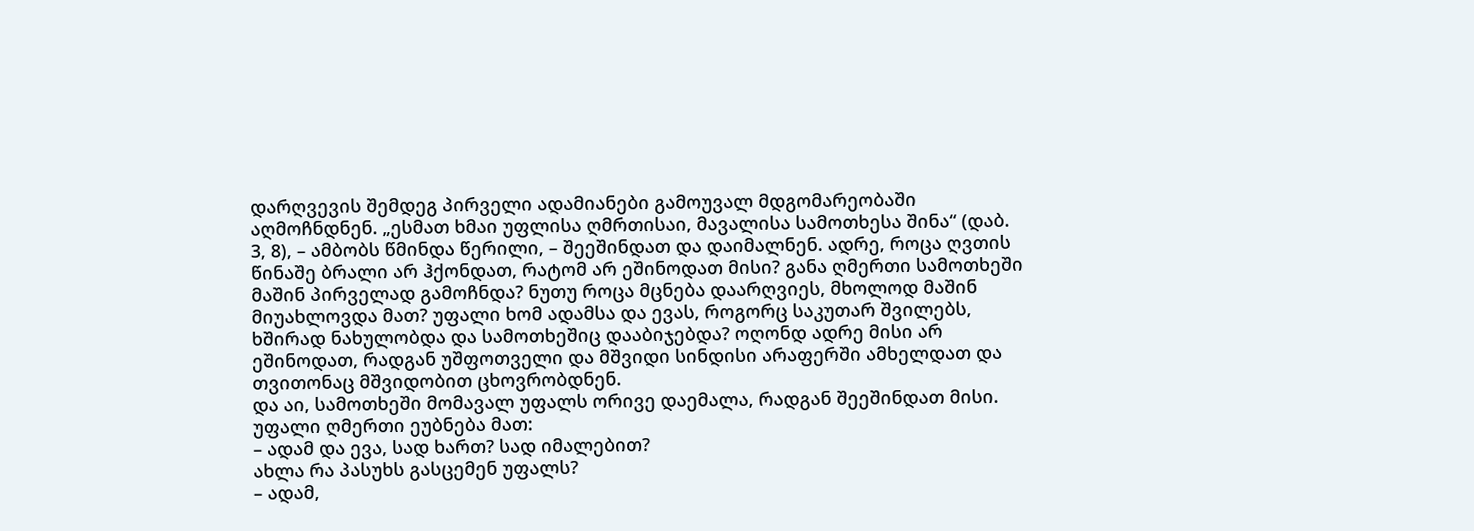დარღვევის შემდეგ პირველი ადამიანები გამოუვალ მდგომარეობაში აღმოჩნდნენ. „ესმათ ხმაი უფლისა ღმრთისაი, მავალისა სამოთხესა შინა“ (დაბ. 3, 8), – ამბობს წმინდა წერილი, – შეეშინდათ და დაიმალნენ. ადრე, როცა ღვთის წინაშე ბრალი არ ჰქონდათ, რატომ არ ეშინოდათ მისი? განა ღმერთი სამოთხეში მაშინ პირველად გამოჩნდა? ნუთუ როცა მცნება დაარღვიეს, მხოლოდ მაშინ მიუახლოვდა მათ? უფალი ხომ ადამსა და ევას, როგორც საკუთარ შვილებს, ხშირად ნახულობდა და სამოთხეშიც დააბიჯებდა? ოღონდ ადრე მისი არ ეშინოდათ, რადგან უშფოთველი და მშვიდი სინდისი არაფერში ამხელდათ და თვითონაც მშვიდობით ცხოვრობდნენ.
და აი, სამოთხეში მომავალ უფალს ორივე დაემალა, რადგან შეეშინდათ მისი.
უფალი ღმერთი ეუბნება მათ:
– ადამ და ევა, სად ხართ? სად იმალებით?
ახლა რა პასუხს გასცემენ უფალს?
– ადამ,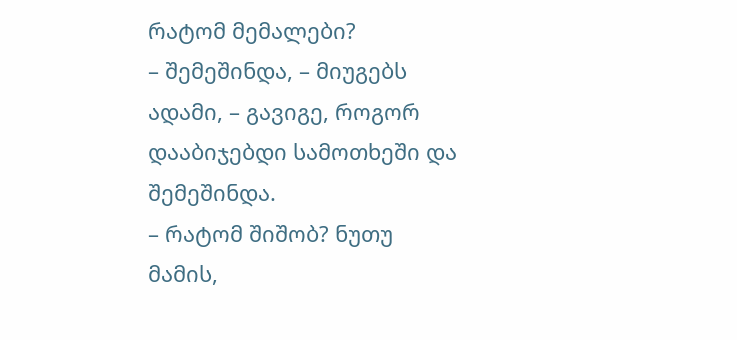რატომ მემალები?
– შემეშინდა, – მიუგებს ადამი, – გავიგე, როგორ დააბიჯებდი სამოთხეში და შემეშინდა.
– რატომ შიშობ? ნუთუ მამის,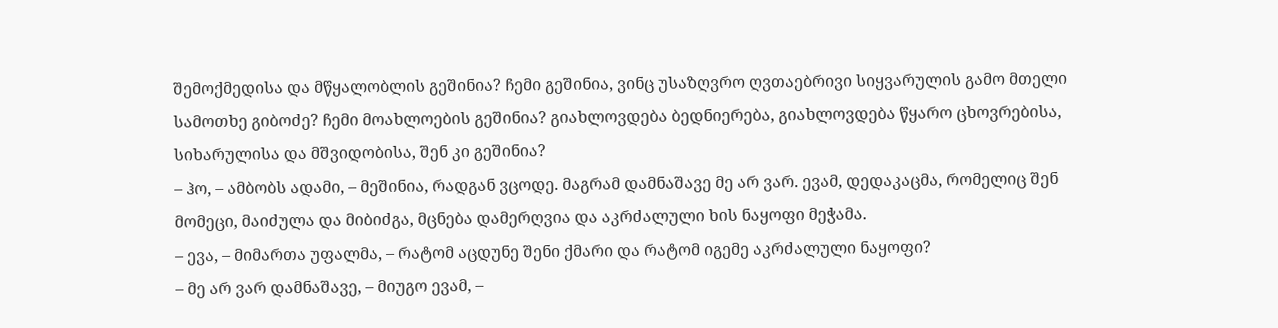შემოქმედისა და მწყალობლის გეშინია? ჩემი გეშინია, ვინც უსაზღვრო ღვთაებრივი სიყვარულის გამო მთელი სამოთხე გიბოძე? ჩემი მოახლოების გეშინია? გიახლოვდება ბედნიერება, გიახლოვდება წყარო ცხოვრებისა, სიხარულისა და მშვიდობისა, შენ კი გეშინია?
– ჰო, – ამბობს ადამი, – მეშინია, რადგან ვცოდე. მაგრამ დამნაშავე მე არ ვარ. ევამ, დედაკაცმა, რომელიც შენ მომეცი, მაიძულა და მიბიძგა, მცნება დამერღვია და აკრძალული ხის ნაყოფი მეჭამა.
– ევა, – მიმართა უფალმა, – რატომ აცდუნე შენი ქმარი და რატომ იგემე აკრძალული ნაყოფი?
– მე არ ვარ დამნაშავე, – მიუგო ევამ, –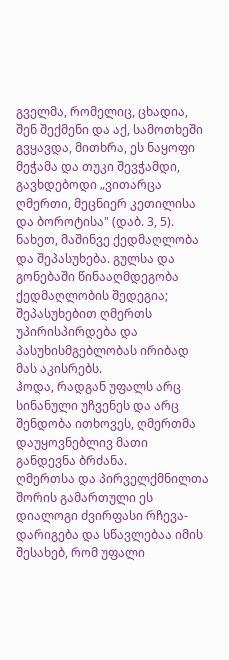გველმა, რომელიც, ცხადია, შენ შექმენი და აქ, სამოთხეში გვყავდა, მითხრა, ეს ნაყოფი მეჭამა და თუკი შევჭამდი, გავხდებოდი „ვითარცა ღმერთი, მეცნიერ კეთილისა და ბოროტისა" (დაბ. 3, 5).
ნახეთ, მაშინვე ქედმაღლობა და შეპასუხება. გულსა და გონებაში წინააღმდეგობა ქედმაღლობის შედეგია; შეპასუხებით ღმერთს უპირისპირდება და პასუხისმგებლობას ირიბად მას აკისრებს.
ჰოდა, რადგან უფალს არც სინანული უჩვენეს და არც შენდობა ითხოვეს, ღმერთმა დაუყოვნებლივ მათი განდევნა ბრძანა.
ღმერთსა და პირველქმნილთა შორის გამართული ეს დიალოგი ძვირფასი რჩევა-დარიგება და სწავლებაა იმის შესახებ, რომ უფალი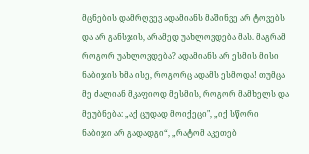მცნების დამრღვევ ადამიანს მაშინვე არ ტოვებს და არ განსჯის, არამედ უახლოვდება მას. მაგრამ როგორ უახლოვდება? ადამიანს არ ესმის მისი ნაბიჯის ხმა ისე, როგორც ადამს ესმოდა! თუმცა მე ძალიან მკაფიოდ მესმის, როგორ მამხელს და მეუბნება: „აქ ცუდად მოიქეცი", „იქ სწორი ნაბიჯი არ გადადგი“, „რატომ აკეთებ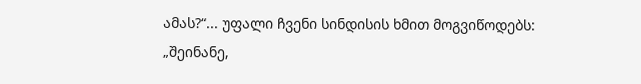ამას?“... უფალი ჩვენი სინდისის ხმით მოგვიწოდებს: „შეინანე,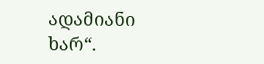ადამიანი ხარ“.